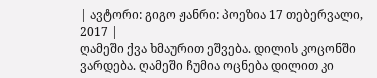| ავტორი: გიგო ჟანრი: პოეზია 17 თებერვალი, 2017 |
ღამეში ქვა ხმაურით ეშვება. დილის კოცონში ვარდება. ღამეში ჩუმია ოცნება დილით კი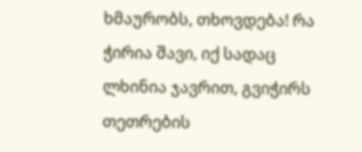ხმაურობს, თხოვდება! რა ჭირია შავი, იქ სადაც ლხინია ჯავრით, გვიჭირს თეთრების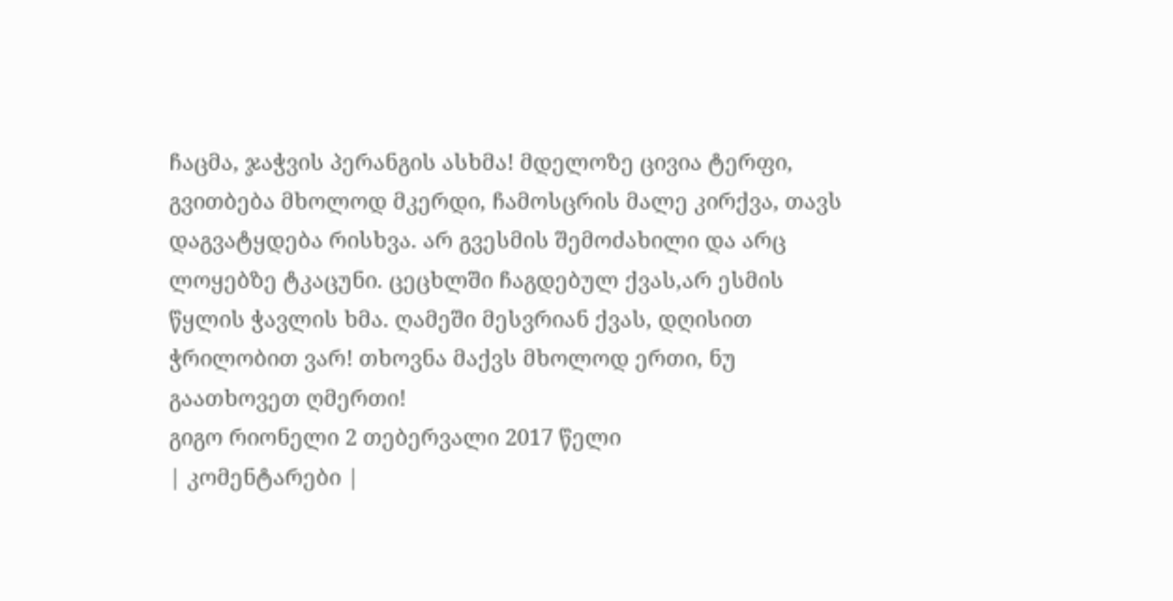ჩაცმა, ჯაჭვის პერანგის ასხმა! მდელოზე ცივია ტერფი, გვითბება მხოლოდ მკერდი, ჩამოსცრის მალე კირქვა, თავს დაგვატყდება რისხვა. არ გვესმის შემოძახილი და არც ლოყებზე ტკაცუნი. ცეცხლში ჩაგდებულ ქვას,არ ესმის წყლის ჭავლის ხმა. ღამეში მესვრიან ქვას, დღისით ჭრილობით ვარ! თხოვნა მაქვს მხოლოდ ერთი, ნუ გაათხოვეთ ღმერთი!
გიგო რიონელი 2 თებერვალი 2017 წელი
| კომენტარები |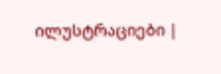ილუსტრაციები |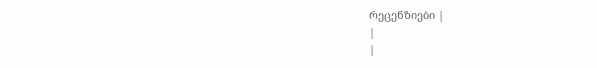რეცენზიები |
|
|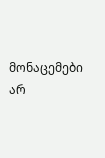მონაცემები არ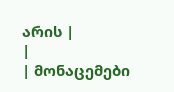არის |
|
| მონაცემები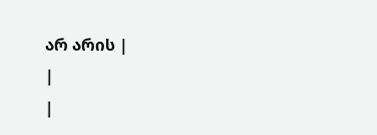არ არის |
|
|